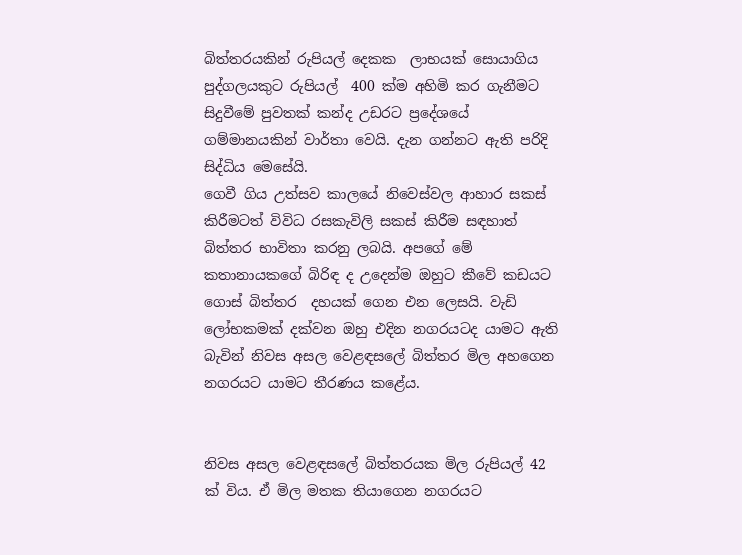බිත්තරයකින් රුපියල් දෙකක  ලාභයක් සොයාගිය පුද්ගලයකුට රුපියල්  400 ක්ම අහිමි කර ගැනීමට සිදුවීමේ පුවතක් කන්ද උඩරට ප්‍රදේශයේ  ගම්මානයකින් වාර්තා වෙයි. දැන ගන්නට ඇති පරිදි සිද්ධිය මෙසේයි.
ගෙවී ගිය උත්සව කාලයේ නිවෙස්වල ආහාර සකස් කිරීමටත් විවිධ රසකැවිලි සකස් කිරීම සඳහාත් බිත්තර භාවිතා කරනු ලබයි. අපගේ මේ කතානායකගේ බිරිඳ ද උදෙන්ම ඔහුට කීවේ කඩයට ගොස් බිත්තර  දහයක් ගෙන එන ලෙසයි. වැඩි ලෝභකමක් දක්වන ඔහු එදින නගරයටද යාමට ඇති බැවින් නිවස අසල වෙළඳසලේ බිත්තර මිල අහගෙන නගරයට යාමට තීරණය කළේය.


නිවස අසල වෙළඳසලේ බිත්තරයක මිල රුපියල් 42 ක් විය. ඒ මිල මතක තියාගෙන නගරයට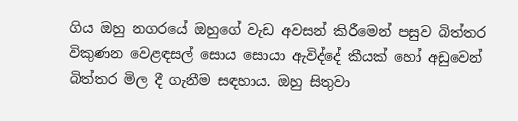ගිය ඔහු නගරයේ ඔහුගේ වැඩ අවසන් කිරීමෙන් පසුව බිත්තර විකුණන වෙළඳසල් සොය සොයා ඇවිද්දේ කීයක් හෝ අඩුවෙන් බිත්තර මිල දී ගැනීම සඳහාය. ඔහු සිතුවා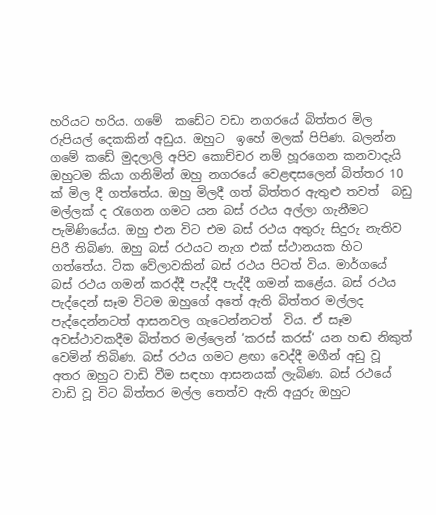හරියට හරිය. ගමේ  කඩේට වඩා නගරයේ බිත්තර මිල රුපියල් දෙකකින් අඩුය. ඔහුට  ඉහේ මලක් පිපිණ. බලන්න  ගමේ කඩේ මුදලාලි අපිව කොච්චර නම් හූරගෙන කනවාදැයි ඔහුටම කියා ගනිමින් ඔහු නගරයේ වෙළඳසලෙන් බිත්තර 10 ක් මිල දී ගත්තේය. ඔහු මිලදී ගත් බිත්තර ඇතුළු තවත්  බඩු මල්ලක් ද රැගෙන ගමට යන බස් රථය අල්ලා ගැනීමට පැමිණියේය. ඔහු එන විට එම බස් රථය අතුරු සිදුරු නැතිව පිරී තිබිණ. ඔහු බස් රථයට නැග එක් ස්ථානයක හිට ගත්තේය. ටික වේලාවකින් බස් රථය පිටත් විය. මාර්ගයේ බස් රථය ගමන් කරද්දී පැද්දී පැද්දී ගමන් කළේය. බස් රථය පැද්දෙන් සෑම විටම ඔහුගේ අතේ ඇති බිත්තර මල්ලද පැද්දෙන්නටත් ආසනවල ගැටෙන්නටත්  විය. ඒ සෑම අවස්ථාවකදීම බිත්තර මල්ලෙන් ‘කරස් කරස්‘ යන හඬ නිකුත් වෙමින් තිබිණ. බස් රථය ගමට ළඟා වෙද්දී මගීන් අඩු වූ අතර ඔහුට වාඩි වීම සඳහා ආසනයක් ලැබිණ. බස් රථයේ වාඩි වූ විට බිත්තර මල්ල තෙත්ව ඇති අයුරු ඔහුට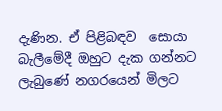දැණින. ඒ පිළිබඳව  සොයා බැලීමේදී ඔහුට දැක ගන්නට ලැබුණේ නගරයෙන් මිලට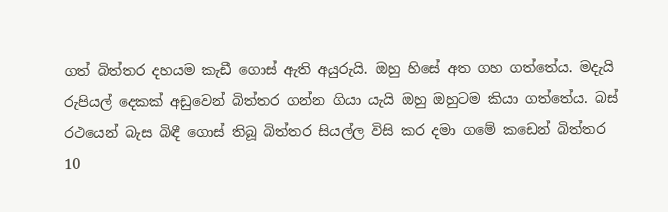ගත් බිත්තර දහයම කැඩී ගොස් ඇති අයුරුයි. ඔහු හිසේ අත ගහ ගත්තේය. මදැයි රුපියල් දෙකක් අඩුවෙන් බිත්තර ගන්න ගියා යැයි ඔහු ඔහුටම කියා ගත්තේය. බස් රථයෙන් බැස බිඳී ගොස් තිබූ බිත්තර සියල්ල විසි කර දමා ගමේ කඩෙන් බිත්තර 10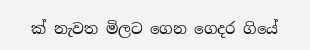ක් නැවත මිලට ගෙන ගෙදර ගියේ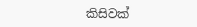කිසිවක්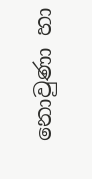නොවුණා හා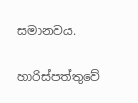සමානවය.

හාරිස්පත්තුවේ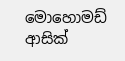මොහොමඩ් ආසික්